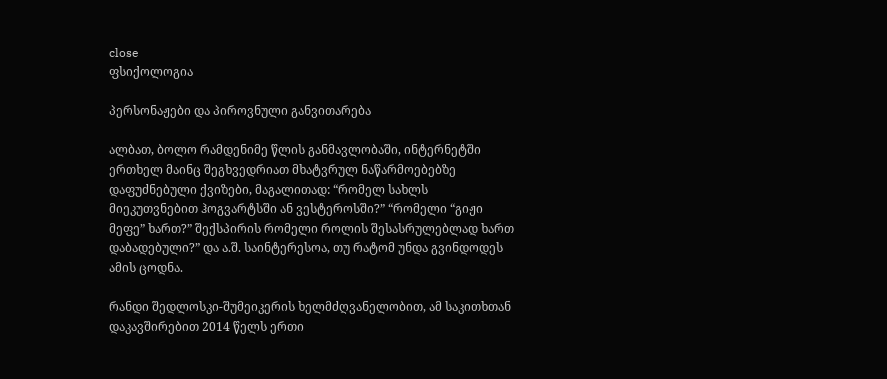close
ფსიქოლოგია

პერსონაჟები და პიროვნული განვითარება

ალბათ, ბოლო რამდენიმე წლის განმავლობაში, ინტერნეტში ერთხელ მაინც შეგხვედრიათ მხატვრულ ნაწარმოებებზე დაფუძნებული ქვიზები, მაგალითად: “რომელ სახლს მიეკუთვნებით ჰოგვარტსში ან ვესტეროსში?” “რომელი “გიჟი მეფე” ხართ?” შექსპირის რომელი როლის შესასრულებლად ხართ დაბადებული?” და ა.შ. საინტერესოა, თუ რატომ უნდა გვინდოდეს ამის ცოდნა.

რანდი შედლოსკი-შუმეიკერის ხელმძღვანელობით, ამ საკითხთან დაკავშირებით 2014 წელს ერთი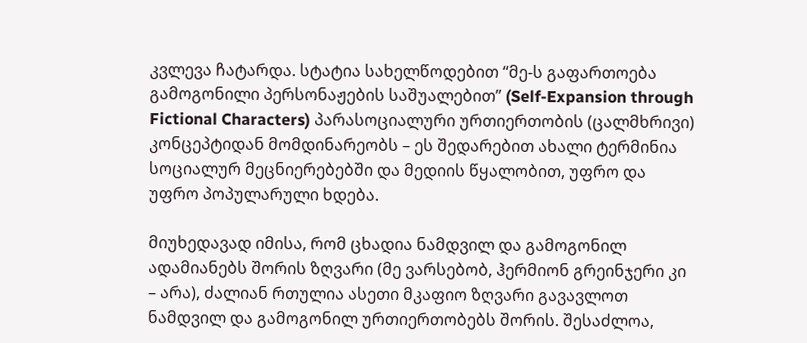კვლევა ჩატარდა. სტატია სახელწოდებით “მე-ს გაფართოება გამოგონილი პერსონაჟების საშუალებით” (Self-Expansion through Fictional Characters) პარასოციალური ურთიერთობის (ცალმხრივი) კონცეპტიდან მომდინარეობს – ეს შედარებით ახალი ტერმინია სოციალურ მეცნიერებებში და მედიის წყალობით, უფრო და უფრო პოპულარული ხდება.

მიუხედავად იმისა, რომ ცხადია ნამდვილ და გამოგონილ ადამიანებს შორის ზღვარი (მე ვარსებობ, ჰერმიონ გრეინჯერი კი – არა), ძალიან რთულია ასეთი მკაფიო ზღვარი გავავლოთ ნამდვილ და გამოგონილ ურთიერთობებს შორის. შესაძლოა,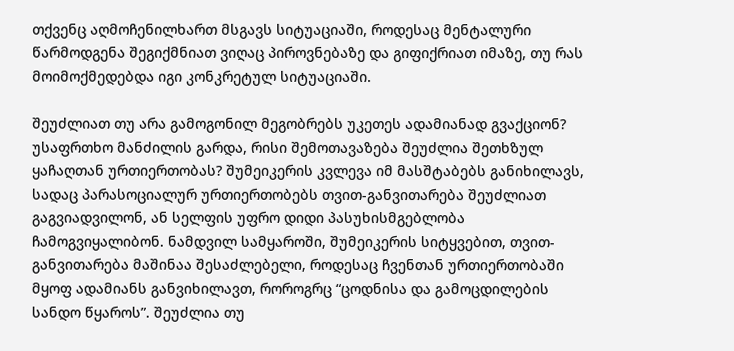თქვენც აღმოჩენილხართ მსგავს სიტუაციაში, როდესაც მენტალური წარმოდგენა შეგიქმნიათ ვიღაც პიროვნებაზე და გიფიქრიათ იმაზე, თუ რას მოიმოქმედებდა იგი კონკრეტულ სიტუაციაში.

შეუძლიათ თუ არა გამოგონილ მეგობრებს უკეთეს ადამიანად გვაქციონ? უსაფრთხო მანძილის გარდა, რისი შემოთავაზება შეუძლია შეთხზულ ყაჩაღთან ურთიერთობას? შუმეიკერის კვლევა იმ მასშტაბებს განიხილავს, სადაც პარასოციალურ ურთიერთობებს თვით-განვითარება შეუძლიათ გაგვიადვილონ, ან სელფის უფრო დიდი პასუხისმგებლობა ჩამოგვიყალიბონ. ნამდვილ სამყაროში, შუმეიკერის სიტყვებით, თვით-განვითარება მაშინაა შესაძლებელი, როდესაც ჩვენთან ურთიერთობაში მყოფ ადამიანს განვიხილავთ, როროგრც “ცოდნისა და გამოცდილების სანდო წყაროს”. შეუძლია თუ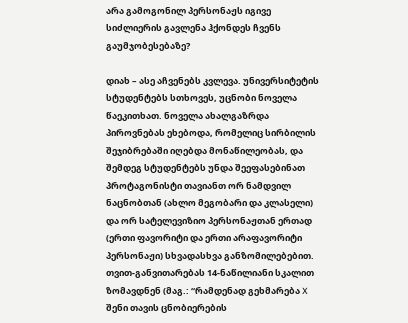არა გამოგონილ პერსონაჟს იგივე სიძლიერის გავლენა ჰქონდეს ჩვენს გაუმჯობესებაზე?

დიახ – ასე აჩვენებს კვლევა. უნივერსიტეტის სტუდენტებს სთხოვეს, უცნობი ნოველა წაეკითხათ. ნოველა ახალგაზრდა პიროვნებას ეხებოდა, რომელიც სირბილის შეჯიბრებაში იღებდა მონაწილეობას, და შემდეგ სტუდენტებს უნდა შეეფასებინათ პროტაგონისტი თავიანთ ორ ნამდვილ ნაცნობთან (ახლო მეგობარი და კლასელი) და ორ სატელევიზიო პერსონაჟთან ერთად (ერთი ფავორიტი და ერთი არაფავორიტი პერსონაჟი) სხვადასხვა განზომილებებით. თვით-განვითარებას 14-ნაწილიანი სკალით ზომავდნენ (მაგ.: “რამდენად გეხმარება X შენი თავის ცნობიერების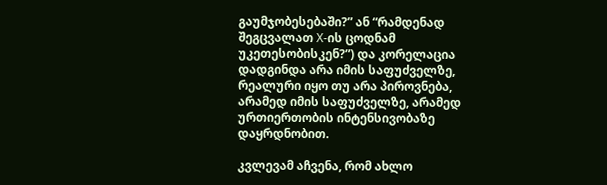გაუმჯობესებაში?” ან “რამდენად შეგცვალათ X-ის ცოდნამ უკეთესობისკენ?”) და კორელაცია დადგინდა არა იმის საფუძველზე, რეალური იყო თუ არა პიროვნება, არამედ იმის საფუძველზე, არამედ ურთიერთობის ინტენსივობაზე დაყრდნობით.

კვლევამ აჩვენა, რომ ახლო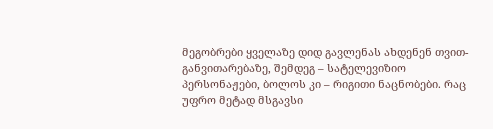მეგობრები ყველაზე დიდ გავლენას ახდენენ თვით-განვითარებაზე, შემდეგ – სატელევიზიო პერსონაჟები, ბოლოს კი – რიგითი ნაცნობები. რაც უფრო მეტად მსგავსი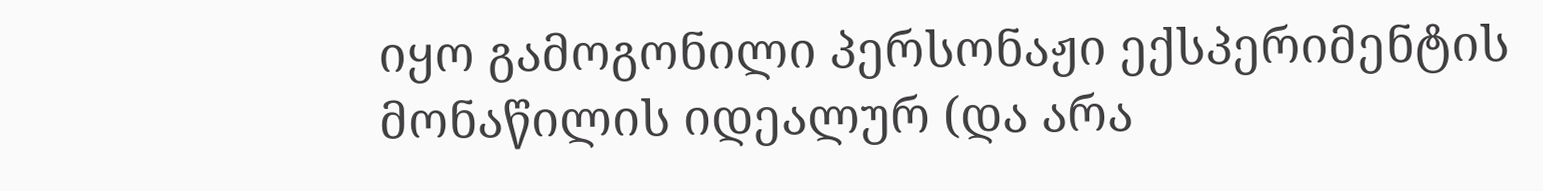იყო გამოგონილი პერსონაჟი ექსპერიმენტის მონაწილის იდეალურ (და არა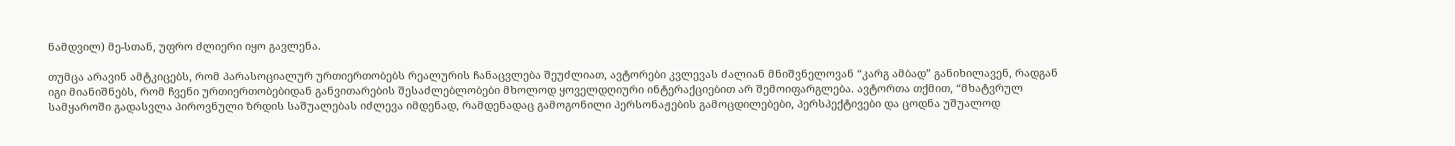ნამდვილ) მე-სთან, უფრო ძლიერი იყო გავლენა.

თუმცა არავინ ამტკიცებს, რომ პარასოციალურ ურთიერთობებს რეალურის ჩანაცვლება შეუძლიათ, ავტორები კვლევას ძალიან მნიშვნელოვან “კარგ ამბად” განიხილავენ, რადგან იგი მიანიშნებს, რომ ჩვენი ურთიერთობებიდან განვითარების შესაძლებლობები მხოლოდ ყოველდღიური ინტერაქციებით არ შემოიფარგლება. ავტორთა თქმით, “მხატვრულ სამყაროში გადასვლა პიროვნული ზრდის საშუალებას იძლევა იმდენად, რამდენადაც გამოგონილი პერსონაჟების გამოცდილებები, პერსპექტივები და ცოდნა უშუალოდ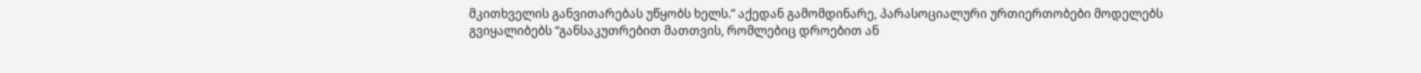მკითხველის განვითარებას უწყობს ხელს.” აქედან გამომდინარე, პარასოციალური ურთიერთობები მოდელებს გვიყალიბებს “განსაკუთრებით მათთვის, რომლებიც დროებით ან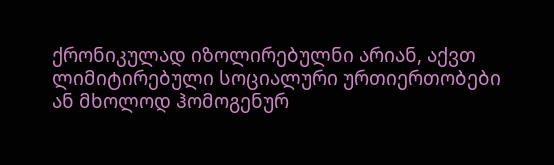ქრონიკულად იზოლირებულნი არიან, აქვთ ლიმიტირებული სოციალური ურთიერთობები ან მხოლოდ ჰომოგენურ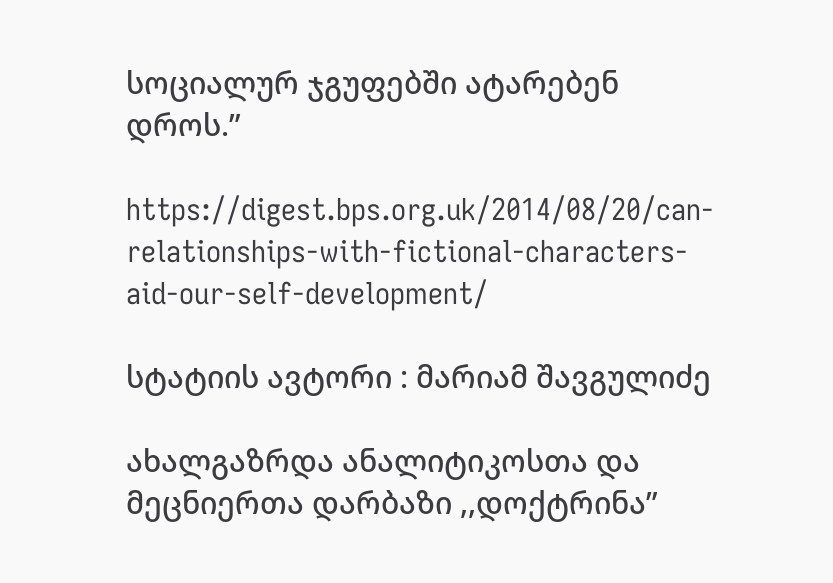სოციალურ ჯგუფებში ატარებენ დროს.”

https://digest.bps.org.uk/2014/08/20/can-relationships-with-fictional-characters-aid-our-self-development/

სტატიის ავტორი : მარიამ შავგულიძე

ახალგაზრდა ანალიტიკოსთა და მეცნიერთა დარბაზი ,,დოქტრინა”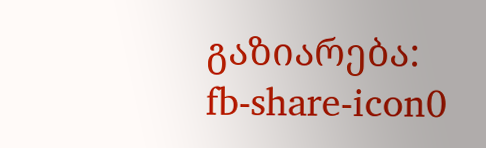გაზიარება:
fb-share-icon0